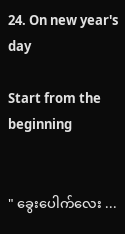24. On new year's day

Start from the beginning


" ခွေးပေါက်လေး ...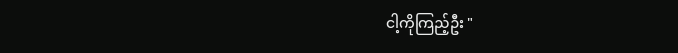ငါ့ကိုကြည့်ဦး "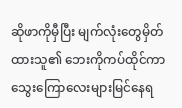ဆိုဖာကိုမှီပြီး မျက်လုံးတွေမှိတ်ထားသူ၏ ဘေးကိုကပ်ထိုင်ကာ သွေးကြောလေးများမြင်နေရ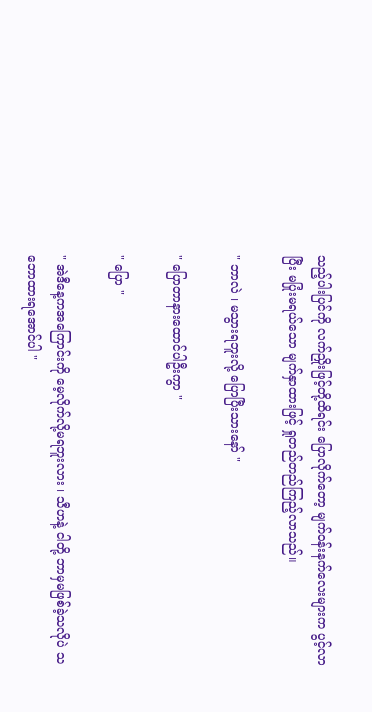သည့်ပါးပြင်ကို လက်ညှိုးဖြင့်တို့ထိရင်း ပြောလိုက်တော့ မျက်ဝန်းနက်လေးများက ပွင့်လာပြီး မပြုံးမရယ်သော မျက်နှာထားဖြင့် ရှုတည်တည်ကြည့်လာသည်။

" ဘာလဲ ၊ မသွားရဘူးလို့ ပြောပြီးသားနော် "

" ပြောတာနားထောင်ပါဦးကွာ "

" ပြော "

" အဲဒီနေ့ကအကြောင်းကို မေ့လိုက်လို့မရဘူးလား ၊ သီဟနဲ့ ငါတို့ ဘာမှမဖြစ်ခဲ့သလိုပဲ သဘောထားရအောင်ပါ "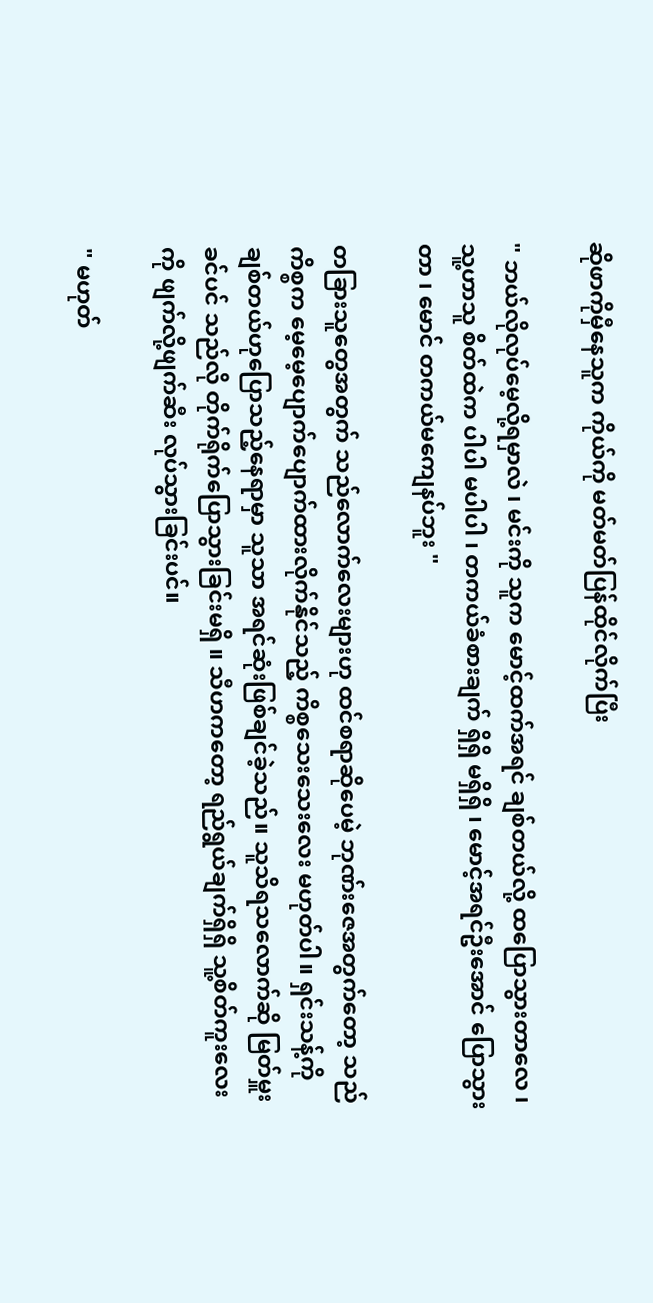ဆိုဖာကိုမှီနေသူက ကိုယ်ကို မတ်မတ်ပြန်ထိုင်လိုက်ပြီး

" ဘယ်လိုလုပ်မေ့လို့ရမှာလဲ ၊ မင်းကို သူက မောင့်ထက်အရင် ချစ်တယ်လို့ ထပြောသွားတာလေ ၊ သူ့ဟာသူ စိတ်ထဲက ပါပါ မပါပါ ၊ တကယ်ခံစားချက် ရှိရှိ မရှိရှိ ၊ မောင့်အရင်ဦးအောင် ပြောသွားတာ ၊ မောင် တကယ်မကျေနပ်ဘူး "

တခြားသူတွေအတွက် သည်လောက်လေးများဟု ထင်စရာဆိုပေမဲ့ ဘုဏ်းဇေအတွက်တော့ သည်ကိစ္စက မေ့မေ့ပျောက်ပျောက်ထားလိုက်နိုင်သည့် ကိစ္စသေးသေးလေး မဟုတ်ပါ။ ရှင်းသန့်ကိုချစ်တယ်ဟုပြောသည့်နေရာမှာ သူသာ အရင်ဆုံးဖြစ်ချင်ခဲ့သည်။ သူသိရသလောက်ဆို မြတ်မှူးခင်ပင် သည်လို တိုက်ရိုက်ပြောသွားခြင်းမရှိ ။ သီဟကတော့ ရည်ရွယ်ချက်ရှိရှိ သူ့စိတ်ကူးလေးကို ဖျက်လို့ဖျက်ဆီး လုပ်သွားခြင်းပင်။

" မဟုတ်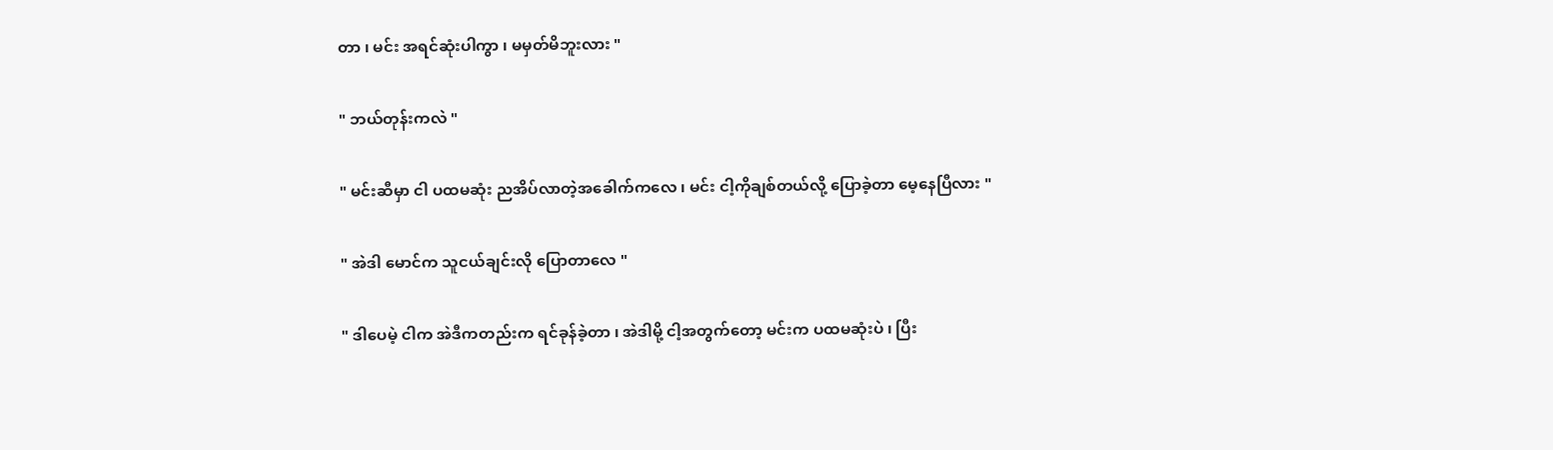တာ ၊ မင်း အရင်ဆုံးပါကွာ ၊ မမှတ်မိဘူးလား "

" ဘယ်တုန်းကလဲ "

" မင်းဆီမှာ ငါ ပထမဆုံး ညအိပ်လာတဲ့အခေါက်ကလေ ၊ မင်း ငါ့ကိုချစ်တယ်လို့ ပြောခဲ့တာ မေ့နေပြီလား "

" အဲဒါ မောင်က သူငယ်ချင်းလို ပြောတာလေ "

" ဒါပေမဲ့ ငါက အဲဒီကတည်းက ရင်ခုန်ခဲ့တာ ၊ အဲဒါမို့ ငါ့အတွက်တော့ မင်းက ပထမဆုံးပဲ ၊ ပြီး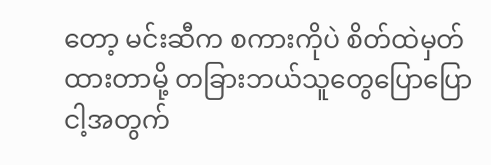တော့ မင်းဆီက စကားကိုပဲ စိတ်ထဲမှတ်ထားတာမို့ တခြားဘယ်သူတွေပြောပြော ငါ့အတွက်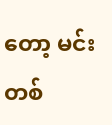တော့ မင်းတစ်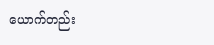ယောက်တည်း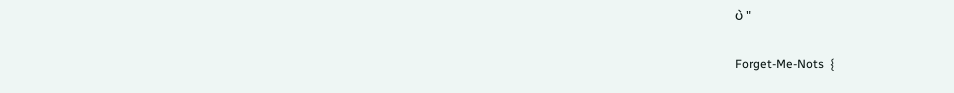ပဲ "

Forget-Me-Nots  {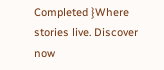Completed }Where stories live. Discover now